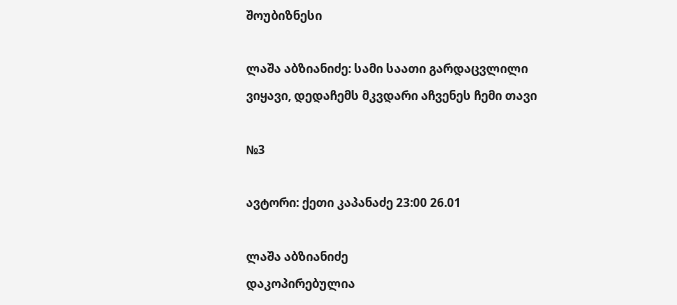შოუბიზნესი

ლაშა აბზიანიძე: სამი საათი გარდაცვლილი ვიყავი, დედაჩემს მკვდარი აჩვენეს ჩემი თავი

№3

ავტორი: ქეთი კაპანაძე 23:00 26.01

ლაშა აბზიანიძე
დაკოპირებულია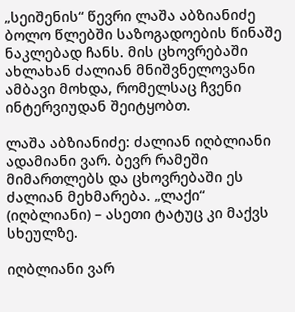„სეიშენის“ წევრი ლაშა აბზიანიძე ბოლო წლებში საზოგადოების წინაშე ნაკლებად ჩანს. მის ცხოვრებაში ახლახან ძალიან მნიშვნელოვანი ამბავი მოხდა, რომელსაც ჩვენი ინტერვიუდან შეიტყობთ.

ლაშა აბზიანიძე: ძალიან იღბლიანი ადამიანი ვარ. ბევრ რამეში მიმართლებს და ცხოვრებაში ეს ძალიან მეხმარება. „ლაქი“ (იღბლიანი) – ასეთი ტატუც კი მაქვს სხეულზე.

იღბლიანი ვარ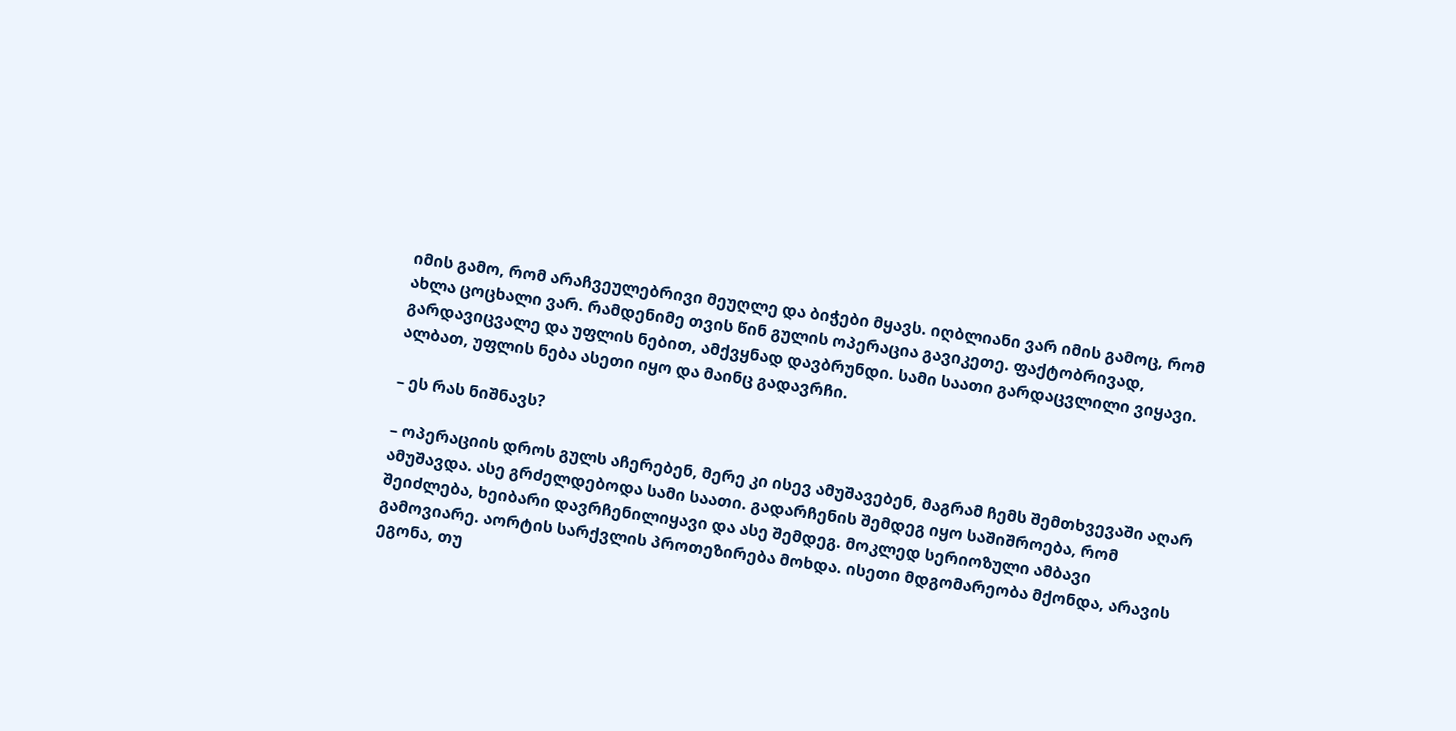იმის გამო, რომ არაჩვეულებრივი მეუღლე და ბიჭები მყავს. იღბლიანი ვარ იმის გამოც, რომ ახლა ცოცხალი ვარ. რამდენიმე თვის წინ გულის ოპერაცია გავიკეთე. ფაქტობრივად, გარდავიცვალე და უფლის ნებით, ამქვყნად დავბრუნდი. სამი საათი გარდაცვლილი ვიყავი. ალბათ, უფლის ნება ასეთი იყო და მაინც გადავრჩი.

– ეს რას ნიშნავს?

– ოპერაციის დროს გულს აჩერებენ, მერე კი ისევ ამუშავებენ, მაგრამ ჩემს შემთხვევაში აღარ ამუშავდა. ასე გრძელდებოდა სამი საათი. გადარჩენის შემდეგ იყო საშიშროება, რომ შეიძლება, ხეიბარი დავრჩენილიყავი და ასე შემდეგ. მოკლედ სერიოზული ამბავი გამოვიარე. აორტის სარქვლის პროთეზირება მოხდა. ისეთი მდგომარეობა მქონდა, არავის ეგონა, თუ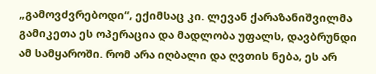„გამოვძვრებოდი“, ექიმსაც კი. ლევან ქარაზანიშვილმა გამიკეთა ეს ოპერაცია და მადლობა უფალს, დავბრუნდი ამ სამყაროში. რომ არა იღბალი და ღვთის ნება, ეს არ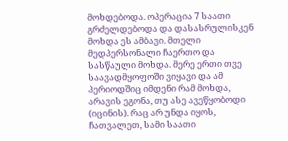მოხდებოდა. ოპერაცია 7 საათი გრძელდებოდა და დასასრულისკენ მოხდა ეს ამბავი. მთელი მედპერსონალი ჩაერთო და სასწაული მოხდა. მერე ერთი თვე საავადმყოფოში ვიყავი და ამ პერიოდშიც იმდენი რამ მოხდა, არავის ეგონა, თუ ასე ავეწყობოდი (იცინის). რაც არ უნდა იყოს, ჩათვალეთ, სამი საათი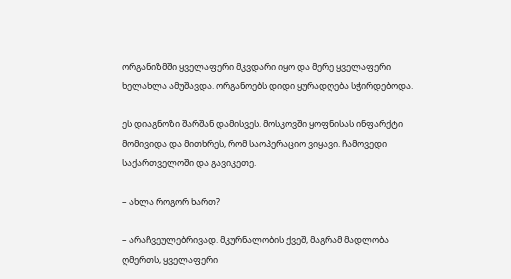ორგანიზმში ყველაფერი მკვდარი იყო და მერე ყველაფერი ხელახლა ამუშავდა. ორგანოებს დიდი ყურადღება სჭირდებოდა.

ეს დიაგნოზი შარშან დამისვეს. მოსკოვში ყოფნისას ინფარქტი მომივიდა და მითხრეს, რომ საოპერაციო ვიყავი. ჩამოვედი საქართველოში და გავიკეთე.

– ახლა როგორ ხართ?

– არაჩვეულებრივად. მკურნალობის ქვეშ, მაგრამ მადლობა ღმერთს, ყველაფერი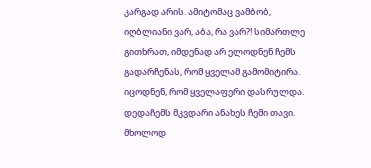კარგად არის. ამიტომაც ვამბობ, იღბლიანი ვარ, აბა, რა ვარ?! სიმართლე გითხრათ, იმდენად არ ელოდნენ ჩემს გადარჩენას, რომ ყველამ გამომიტირა. იცოდნენ, რომ ყველაფერი დასრულდა. დედაჩემს მკვდარი ანახეს ჩემი თავი. მხოლოდ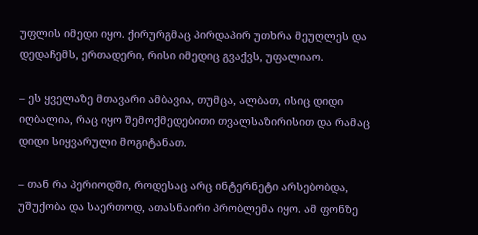უფლის იმედი იყო. ქირურგმაც პირდაპირ უთხრა მეუღლეს და დედაჩემს, ერთადერი, რისი იმედიც გვაქვს, უფალიაო.

– ეს ყველაზე მთავარი ამბავია, თუმცა, ალბათ, ისიც დიდი იღბალია, რაც იყო შემოქმედებითი თვალსაზირისით და რამაც დიდი სიყვარული მოგიტანათ.

– თან რა პერიოდში, როდესაც არც ინტერნეტი არსებობდა, უშუქობა და საერთოდ, ათასნაირი პრობლემა იყო. ამ ფონზე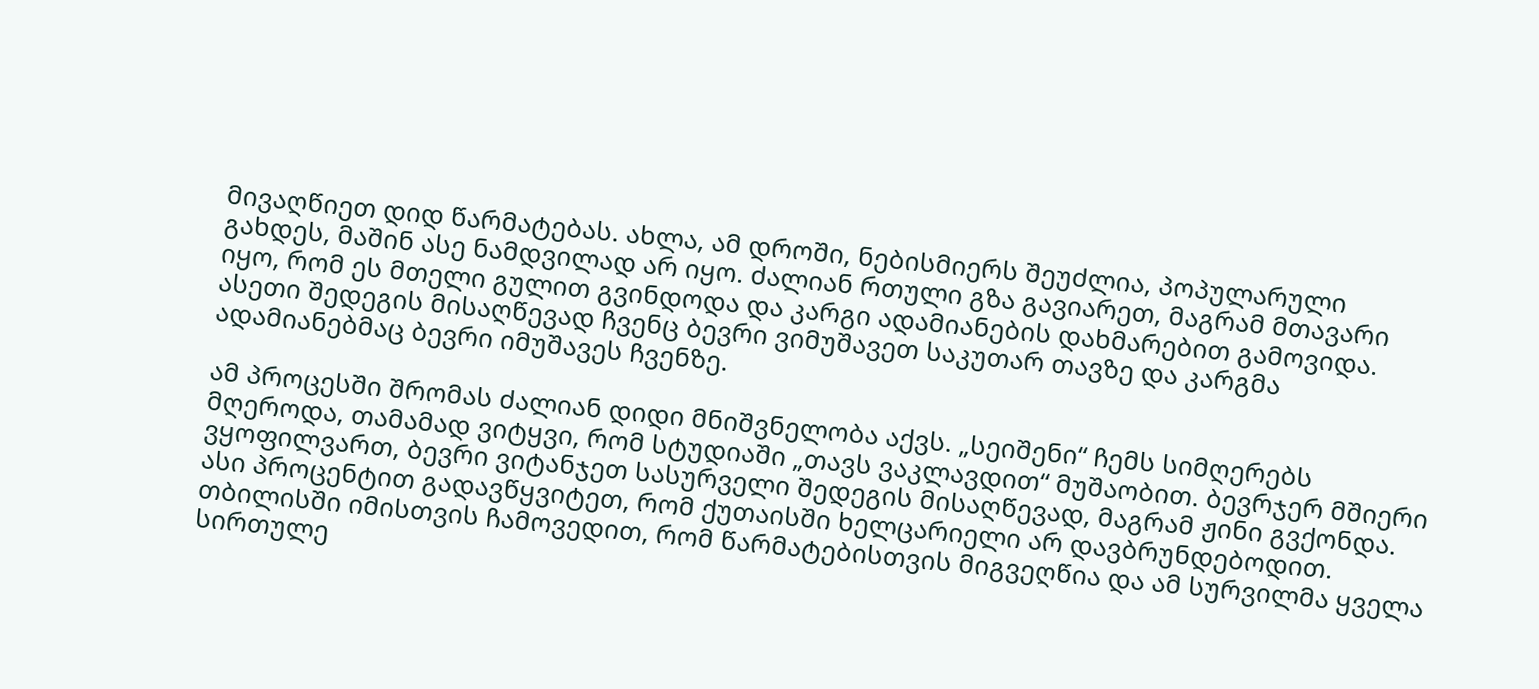მივაღწიეთ დიდ წარმატებას. ახლა, ამ დროში, ნებისმიერს შეუძლია, პოპულარული გახდეს, მაშინ ასე ნამდვილად არ იყო. ძალიან რთული გზა გავიარეთ, მაგრამ მთავარი იყო, რომ ეს მთელი გულით გვინდოდა და კარგი ადამიანების დახმარებით გამოვიდა. ასეთი შედეგის მისაღწევად ჩვენც ბევრი ვიმუშავეთ საკუთარ თავზე და კარგმა ადამიანებმაც ბევრი იმუშავეს ჩვენზე.

ამ პროცესში შრომას ძალიან დიდი მნიშვნელობა აქვს. „სეიშენი“ ჩემს სიმღერებს მღეროდა, თამამად ვიტყვი, რომ სტუდიაში „თავს ვაკლავდით“ მუშაობით. ბევრჯერ მშიერი ვყოფილვართ, ბევრი ვიტანჯეთ სასურველი შედეგის მისაღწევად, მაგრამ ჟინი გვქონდა. ასი პროცენტით გადავწყვიტეთ, რომ ქუთაისში ხელცარიელი არ დავბრუნდებოდით. თბილისში იმისთვის ჩამოვედით, რომ წარმატებისთვის მიგვეღწია და ამ სურვილმა ყველა სირთულე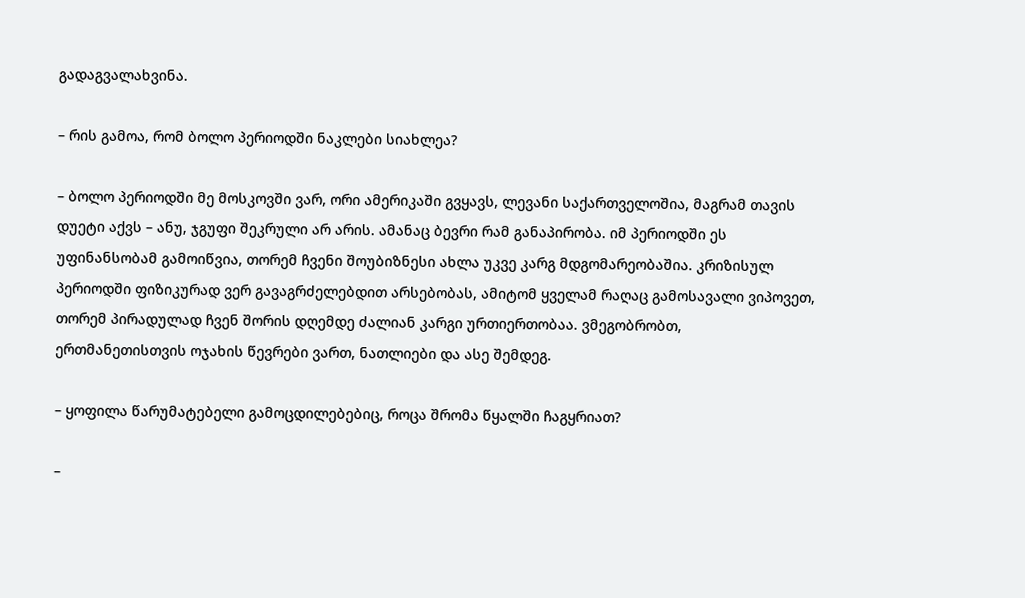გადაგვალახვინა.

– რის გამოა, რომ ბოლო პერიოდში ნაკლები სიახლეა?

– ბოლო პერიოდში მე მოსკოვში ვარ, ორი ამერიკაში გვყავს, ლევანი საქართველოშია, მაგრამ თავის დუეტი აქვს – ანუ, ჯგუფი შეკრული არ არის. ამანაც ბევრი რამ განაპირობა. იმ პერიოდში ეს უფინანსობამ გამოიწვია, თორემ ჩვენი შოუბიზნესი ახლა უკვე კარგ მდგომარეობაშია. კრიზისულ პერიოდში ფიზიკურად ვერ გავაგრძელებდით არსებობას, ამიტომ ყველამ რაღაც გამოსავალი ვიპოვეთ, თორემ პირადულად ჩვენ შორის დღემდე ძალიან კარგი ურთიერთობაა. ვმეგობრობთ, ერთმანეთისთვის ოჯახის წევრები ვართ, ნათლიები და ასე შემდეგ.

– ყოფილა წარუმატებელი გამოცდილებებიც, როცა შრომა წყალში ჩაგყრიათ?

–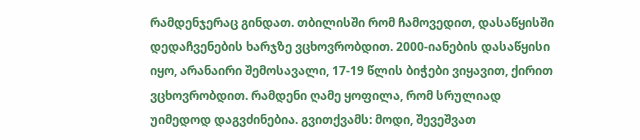რამდენჯერაც გინდათ. თბილისში რომ ჩამოვედით, დასაწყისში დედაჩვენების ხარჯზე ვცხოვრობდით. 2000-იანების დასაწყისი იყო, არანაირი შემოსავალი, 17-19 წლის ბიჭები ვიყავით, ქირით ვცხოვრობდით. რამდენი ღამე ყოფილა, რომ სრულიად უიმედოდ დაგვძინებია. გვითქვამს: მოდი, შევეშვათ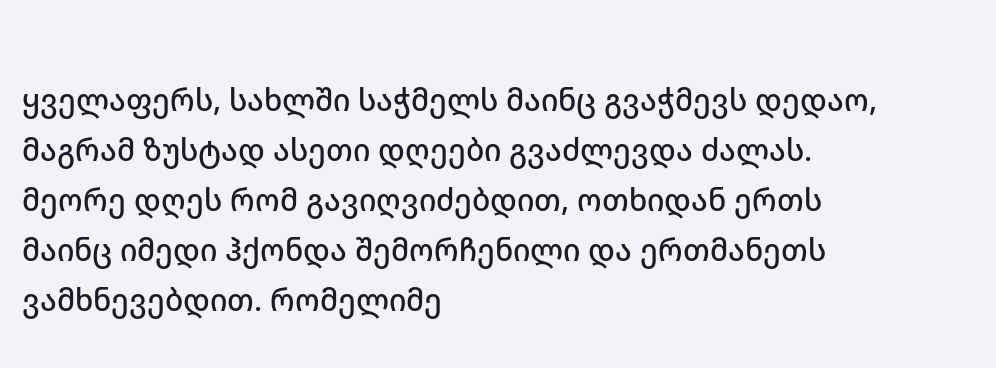ყველაფერს, სახლში საჭმელს მაინც გვაჭმევს დედაო, მაგრამ ზუსტად ასეთი დღეები გვაძლევდა ძალას. მეორე დღეს რომ გავიღვიძებდით, ოთხიდან ერთს მაინც იმედი ჰქონდა შემორჩენილი და ერთმანეთს ვამხნევებდით. რომელიმე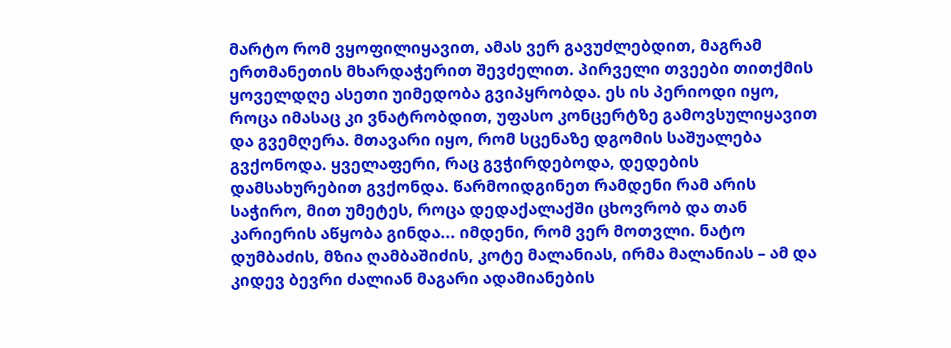მარტო რომ ვყოფილიყავით, ამას ვერ გავუძლებდით, მაგრამ ერთმანეთის მხარდაჭერით შევძელით. პირველი თვეები თითქმის ყოველდღე ასეთი უიმედობა გვიპყრობდა. ეს ის პერიოდი იყო, როცა იმასაც კი ვნატრობდით, უფასო კონცერტზე გამოვსულიყავით და გვემღერა. მთავარი იყო, რომ სცენაზე დგომის საშუალება გვქონოდა. ყველაფერი, რაც გვჭირდებოდა, დედების დამსახურებით გვქონდა. წარმოიდგინეთ რამდენი რამ არის საჭირო, მით უმეტეს, როცა დედაქალაქში ცხოვრობ და თან კარიერის აწყობა გინდა... იმდენი, რომ ვერ მოთვლი. ნატო დუმბაძის, მზია ღამბაშიძის, კოტე მალანიას, ირმა მალანიას – ამ და კიდევ ბევრი ძალიან მაგარი ადამიანების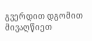გვერდით დგომით მივაღწიეთ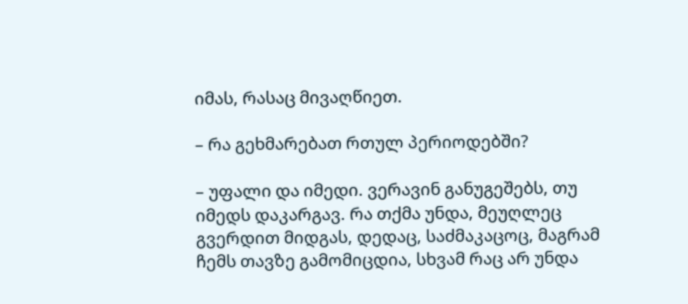იმას, რასაც მივაღწიეთ.

– რა გეხმარებათ რთულ პერიოდებში?

– უფალი და იმედი. ვერავინ განუგეშებს, თუ იმედს დაკარგავ. რა თქმა უნდა, მეუღლეც გვერდით მიდგას, დედაც, საძმაკაცოც, მაგრამ ჩემს თავზე გამომიცდია, სხვამ რაც არ უნდა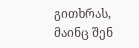გითხრას, მაინც შენ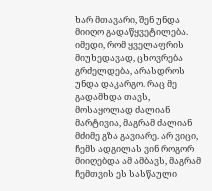ხარ მთავარი, შენ უნდა მიიღო გადაწყვეტილება. იმედი, რომ ყველაფრის მიუხედავად, ცხოვრება გრძელდება, არასდროს უნდა დაკარგო. რაც მე გადამხდა თავს, მოსაყოლად ძალიან მარტივია, მაგრამ ძალიან მძიმე გზა გავიარე. არ ვიცი, ჩემს ადგილას ვინ როგორ მიიღებდა ამ ამბავს, მაგრამ ჩემთვის ეს სასწაული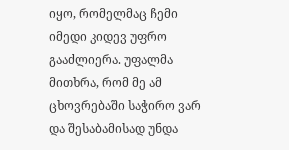იყო, რომელმაც ჩემი იმედი კიდევ უფრო გააძლიერა. უფალმა მითხრა, რომ მე ამ ცხოვრებაში საჭირო ვარ და შესაბამისად უნდა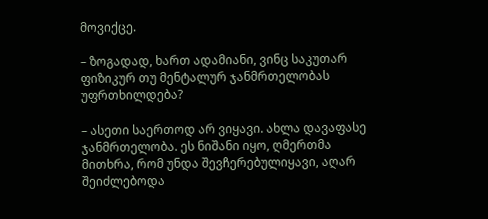მოვიქცე.

– ზოგადად, ხართ ადამიანი, ვინც საკუთარ ფიზიკურ თუ მენტალურ ჯანმრთელობას უფრთხილდება?

– ასეთი საერთოდ არ ვიყავი. ახლა დავაფასე ჯანმრთელობა. ეს ნიშანი იყო, ღმერთმა მითხრა, რომ უნდა შევჩერებულიყავი, აღარ შეიძლებოდა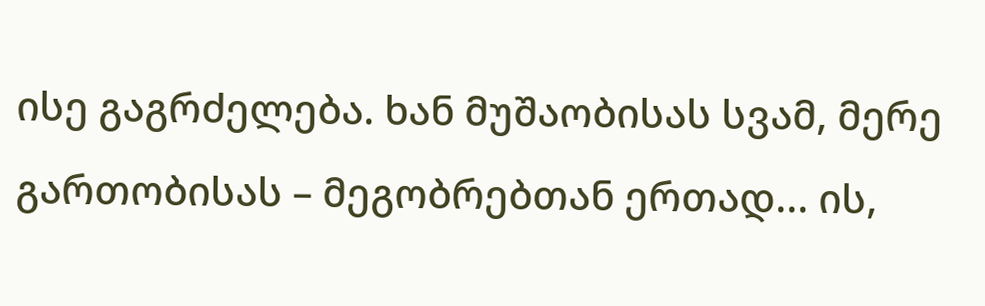ისე გაგრძელება. ხან მუშაობისას სვამ, მერე გართობისას – მეგობრებთან ერთად... ის,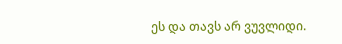ეს და თავს არ ვუვლიდი.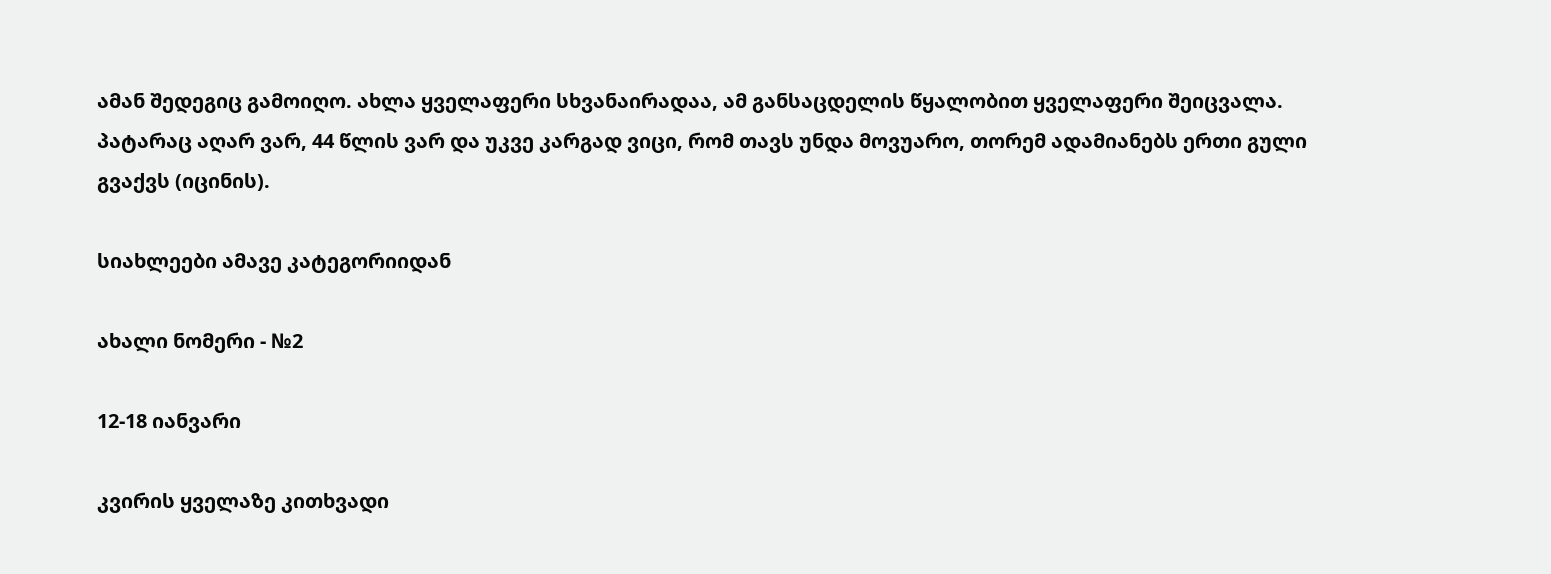ამან შედეგიც გამოიღო. ახლა ყველაფერი სხვანაირადაა, ამ განსაცდელის წყალობით ყველაფერი შეიცვალა. პატარაც აღარ ვარ, 44 წლის ვარ და უკვე კარგად ვიცი, რომ თავს უნდა მოვუარო, თორემ ადამიანებს ერთი გული გვაქვს (იცინის).

სიახლეები ამავე კატეგორიიდან

ახალი ნომერი - №2

12-18 იანვარი

კვირის ყველაზე კითხვადი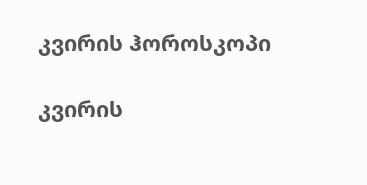კვირის ჰოროსკოპი

კვირის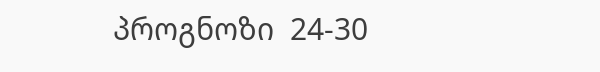პროგნოზი  24-30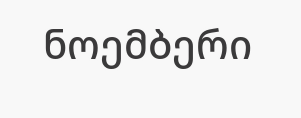ნოემბერი